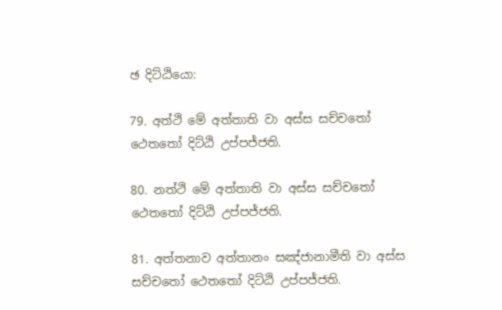ඡ දිට්ඨියො:

79. අත්ථි මේ අත්තාති වා අස්ස සච්චතෝ ථෙතතෝ දිට්ඨි උප්පජ්ජති.

80. නත්ථි මේ අත්තාති වා අස්ස සච්චතෝ ථෙතතෝ දිට්ඨි උප්පජ්ජති.

81. අත්තනාව අත්තානං සඤ්ජානාමීති වා අස්ස සච්චතෝ ථෙතතෝ දිට්ඨි උප්පජ්ජති.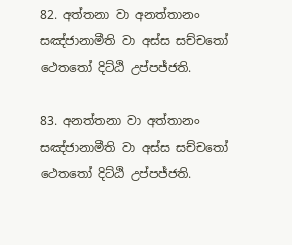82. අත්තනා වා අනත්තානං සඤ්ජානාමීති වා අස්ස සච්චතෝ ථෙතතෝ දිට්ඨි උප්පජ්ජති.

83. අනත්තනා වා අත්තානං සඤ්ජානාමීති වා අස්ස සච්චතෝ ථෙතතෝ දිට්ඨි උප්පජ්ජති.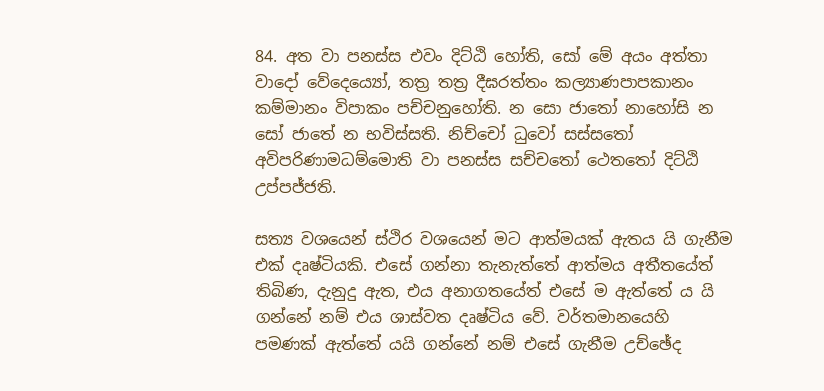84. අත වා පනස්ස එවං දිට්ඨි හෝති, සෝ මේ අයං අත්තා වාදෝ වේදෙය්‍යෝ, තත්‍ර‍ තත්‍ර‍ දීඝරත්තං කල්‍යාණපාපකානං කම්මානං විපාකං පච්චනුහෝති. න සො ජාතෝ නාහෝසි න සෝ ජාතේ න භවිස්සති. නිච්චෝ ධුවෝ සස්සතෝ අවිපරිණාමධම්මොති වා පනස්ස සච්චතෝ ථෙතතෝ දිට්ඨි උප්පජ්ජති.

සත්‍ය වශයෙන් ස්ථිර වශයෙන් මට ආත්මයක් ඇතය යි ගැනීම එක් දෘෂ්ටියකි. එසේ ගන්නා තැනැත්තේ ආත්මය අතීතයේත් තිබිණ, දැනුදු ඇත, එය අනාගතයේත් එසේ ම ඇත්තේ ය යි ගන්නේ නම් එය ශාස්වත දෘෂ්ටිය වේ. වර්තමානයෙහි පමණක් ඇත්තේ යයි ගන්නේ නම් එසේ ගැනීම උච්ඡේද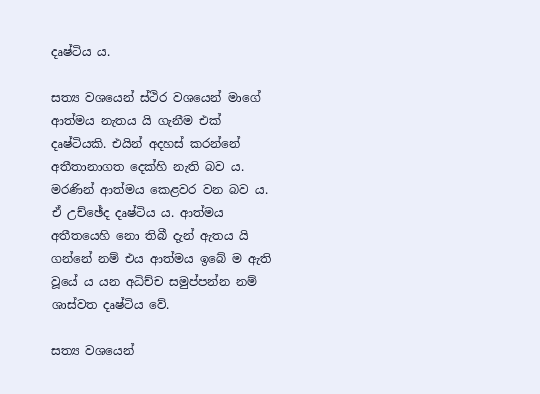දෘෂ්ටිය ය.

සත්‍ය වශයෙන් ස්ථිර වශයෙන් මාගේ ආත්මය නැතය යි ගැනීම එක් දෘෂ්ටියකි. එයින් අදහස් කරන්නේ අතීතානාගත දෙක්හි නැති බව ය. මරණින් ආත්මය කෙළවර වන බව ය. ඒ උච්ඡේද දෘෂ්ටිය ය. ආත්මය අතීතයෙහි නො තිබී දැන් ඇතය යි ගන්නේ නම් එය ආත්මය ඉබේ ම ඇති වූයේ ය යන අධිච්ච සමුප්පන්න නම් ශාස්වත දෘෂ්ටිය වේ.

සත්‍ය වශයෙන්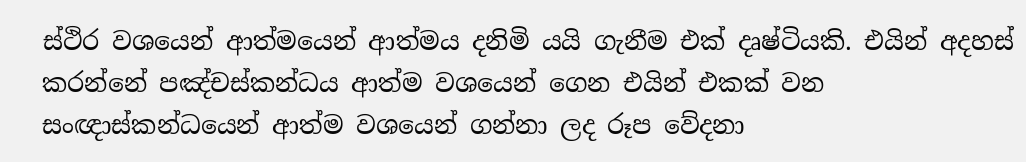ස්ථිර වශයෙන් ආත්මයෙන් ආත්මය දනිමි යයි ගැනීම එක් දෘෂ්ටියකි. එයින් අදහස් කරන්නේ පඤ්චස්කන්ධය ආත්ම වශයෙන් ගෙන එයින් එකක් වන සංඥාස්කන්ධයෙන් ආත්ම වශයෙන් ගන්නා ලද රූප වේදනා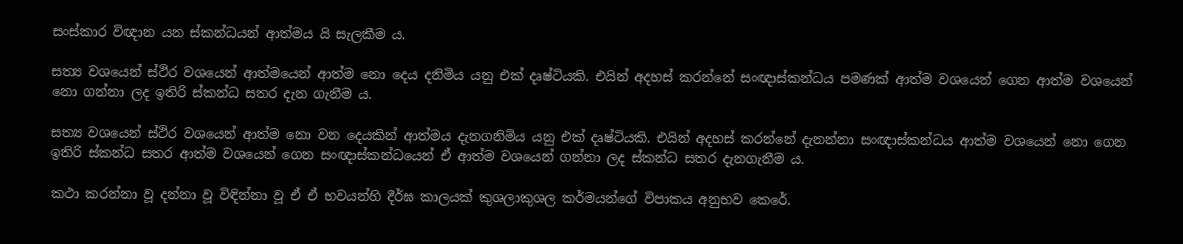සංස්කාර විඥාන යන ස්කන්ධයන් ආත්මය යි සැලකීම ය.

සත්‍ය වශයෙන් ස්ථිර වශයෙන් ආත්මයෙන් ආත්ම නො දෙය දනිමිය යනු එක් දෘෂ්ටියකි. එයින් අදහස් කරන්නේ සංඥාස්කන්ධය පමණක් ආත්ම වශයෙන් ගෙන ආත්ම වශයෙන් නො ගන්නා ලද ඉතිරි ස්කන්ධ සතර දැන ගැනීම ය.

සත්‍ය වශයෙන් ස්ථිර වශයෙන් ආත්ම නො වන දෙයකින් ආත්මය දැනගනිමිය යනු එක් දෘෂ්ටියකි. එයින් අදහස් කරන්නේ දැනන්නා සංඥාස්කන්ධය ආත්ම වශයෙන් නො ගෙන ඉතිරි ස්කන්ධ සතර ආත්ම වශයෙන් ගෙන සංඥාස්කන්ධයෙන් ඒ ආත්ම වශයෙන් ගන්නා ලද ස්කන්ධ සතර දැනගැනීම ය.

කථා කරන්නා වූ දන්නා වූ විඳින්නා වූ ඒ ඒ භවයන්හි දීර්ඝ කාලයක් කුශලාකුශල කර්මයන්ගේ විපාකය අනුභව කෙරේ.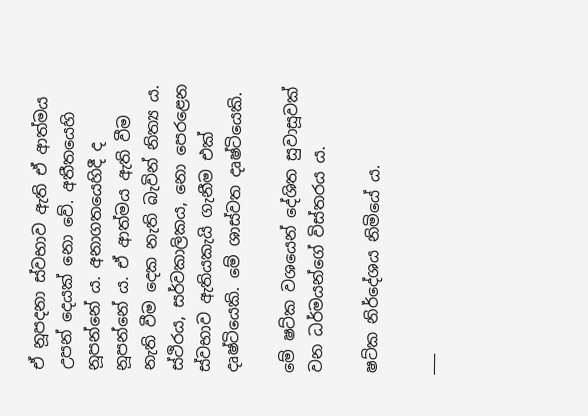ඒ නූපදනා ස්වභාව ඇති ඒ ආත්මය උපන් දෙයක් නො වේ. අතීතයෙහි නූපන්නේ ය. අනාගතයෙහිදී ද නූපන්නේ ය. ඒ ආත්මය ඇති වීම නැති වීම දෙක නැති බැවින් නිත්‍ය ය. ස්ථිරය, සර්වකාලිකය, නො පෙරළෙන ස්වභාව ඇතියකැයි ගැනීම එක් දෘෂ්ටියෙකි. මේ ශාස්වත දෘෂ්ටියෙකි.

මේ ෂට්ක වශයෙන් දේශිත සුවාසූවක් වන ධර්මයන්ගේ විස්තරය ය.

ෂට්ක නිර්දේශය නිමියේ ය.

___